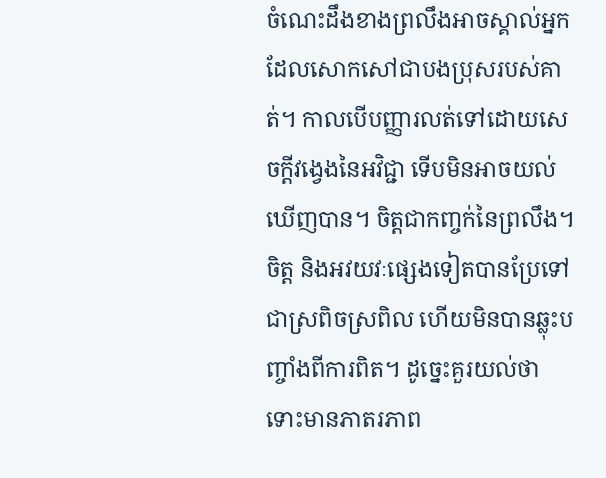ចំណេះដឹងខាងព្រលឹងអាចស្គាល់អ្នកដែលសោកសៅជាបងប្រុសរបស់គាត់។ កាលបើបញ្ញារលត់ទៅដោយសេចក្តីវង្វេងនៃអវិជ្ជា ទើបមិនអាចយល់ឃើញបាន។ ចិត្តជាកញ្ចក់នៃព្រលឹង។ ចិត្ត និងអវយវៈផ្សេងទៀតបានប្រែទៅជាស្រពិចស្រពិល ហើយមិនបានឆ្លុះបញ្ចាំងពីការពិត។ ដូច្នេះគួរយល់ថា ទោះមានភាតរភាព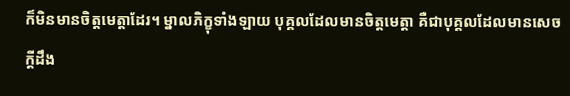ក៏មិនមានចិត្តមេត្តាដែរ។ ម្នាលភិក្ខុទាំងឡាយ បុគ្គលដែលមានចិត្តមេត្តា គឺជាបុគ្គលដែលមានសេចក្តីដឹង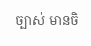ច្បាស់ មានចិ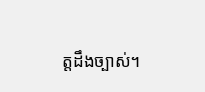ត្តដឹងច្បាស់។